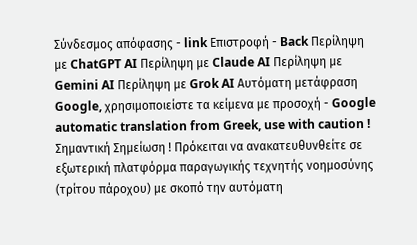Σύνδεσμος απόφασης - link Επιστροφή - Back Περίληψη με ChatGPT AI Περίληψη με Claude AI Περίληψη με Gemini AI Περίληψη με Grok AI Αυτόματη μετάφραση Google, χρησιμοποιείστε τα κείμενα με προσοχή - Google automatic translation from Greek, use with caution ! Σημαντική Σημείωση ! Πρόκειται να ανακατευθυνθείτε σε εξωτερική πλατφόρμα παραγωγικής τεχνητής νοημοσύνης (τρίτου πάροχου) με σκοπό την αυτόματη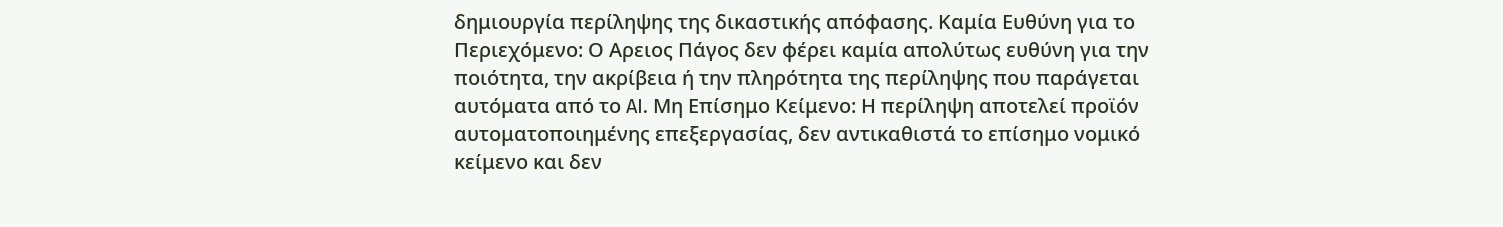δημιουργία περίληψης της δικαστικής απόφασης. Καμία Ευθύνη για το Περιεχόμενο: Ο Αρειος Πάγος δεν φέρει καμία απολύτως ευθύνη για την ποιότητα, την ακρίβεια ή την πληρότητα της περίληψης που παράγεται αυτόματα από το AI. Μη Επίσημο Κείμενο: Η περίληψη αποτελεί προϊόν αυτοματοποιημένης επεξεργασίας, δεν αντικαθιστά το επίσημο νομικό κείμενο και δεν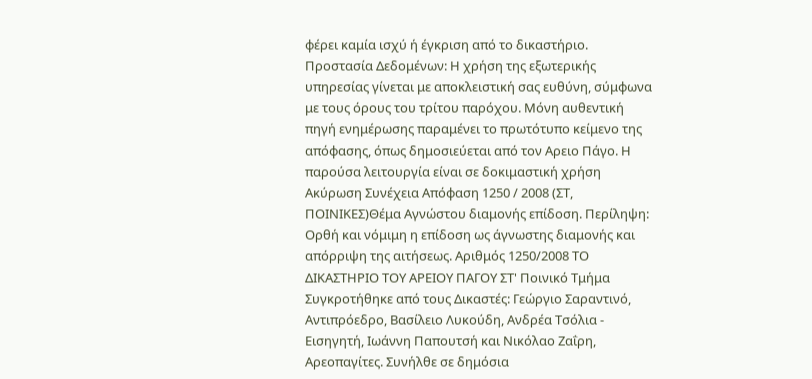φέρει καμία ισχύ ή έγκριση από το δικαστήριο. Προστασία Δεδομένων: Η χρήση της εξωτερικής υπηρεσίας γίνεται με αποκλειστική σας ευθύνη, σύμφωνα με τους όρους του τρίτου παρόχου. Μόνη αυθεντική πηγή ενημέρωσης παραμένει το πρωτότυπο κείμενο της απόφασης, όπως δημοσιεύεται από τον Αρειο Πάγο. Η παρούσα λειτουργία είναι σε δοκιμαστική χρήση Ακύρωση Συνέχεια Απόφαση 1250 / 2008 (ΣΤ, ΠΟΙΝΙΚΕΣ)Θέμα Αγνώστου διαμονής επίδοση. Περίληψη: Ορθή και νόμιμη η επίδοση ως άγνωστης διαμονής και απόρριψη της αιτήσεως. Αριθμός 1250/2008 ΤΟ ΔΙΚΑΣΤΗΡΙΟ ΤΟΥ ΑΡΕΙΟΥ ΠΑΓΟΥ ΣΤ' Ποινικό Τμήμα Συγκροτήθηκε από τους Δικαστές: Γεώργιο Σαραντινό, Αντιπρόεδρο, Βασίλειο Λυκούδη, Ανδρέα Τσόλια - Εισηγητή, Ιωάννη Παπουτσή και Νικόλαο Ζαΐρη, Αρεοπαγίτες. Συνήλθε σε δημόσια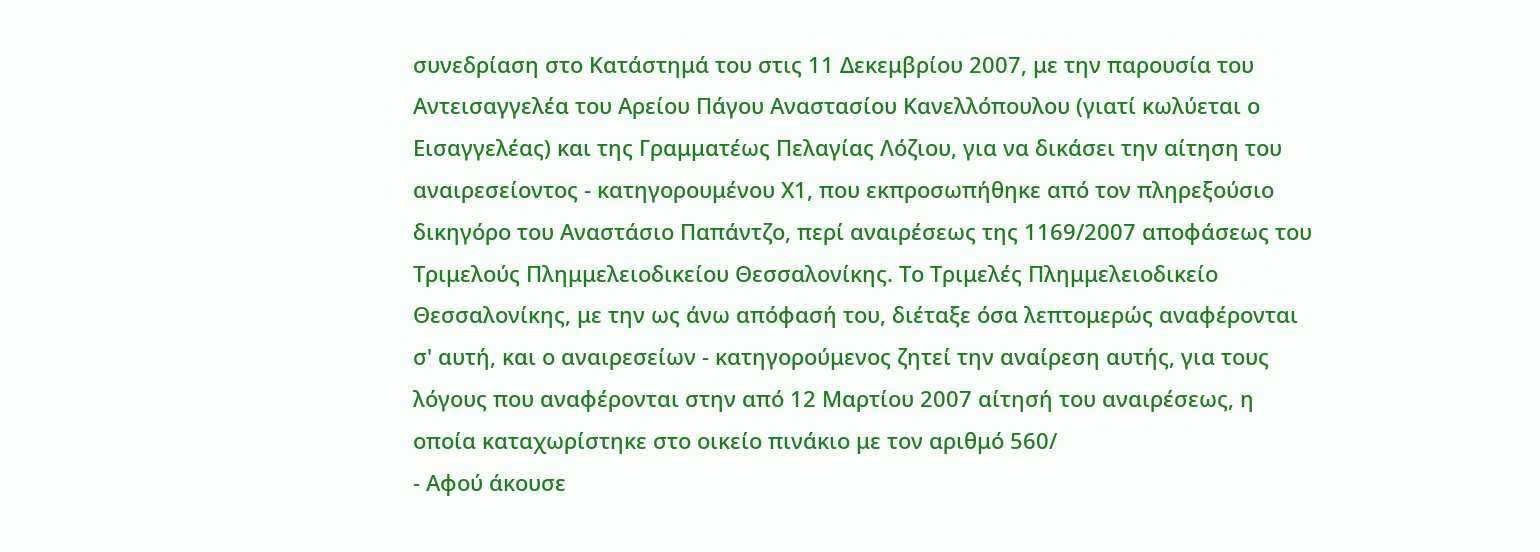συνεδρίαση στο Κατάστημά του στις 11 Δεκεμβρίου 2007, με την παρουσία του Αντεισαγγελέα του Αρείου Πάγου Αναστασίου Κανελλόπουλου (γιατί κωλύεται ο Εισαγγελέας) και της Γραμματέως Πελαγίας Λόζιου, για να δικάσει την αίτηση του αναιρεσείοντος - κατηγορουμένου Χ1, που εκπροσωπήθηκε από τον πληρεξούσιο δικηγόρο του Αναστάσιο Παπάντζο, περί αναιρέσεως της 1169/2007 αποφάσεως του Τριμελούς Πλημμελειοδικείου Θεσσαλονίκης. Το Τριμελές Πλημμελειοδικείο Θεσσαλονίκης, με την ως άνω απόφασή του, διέταξε όσα λεπτομερώς αναφέρονται σ' αυτή, και ο αναιρεσείων - κατηγορούμενος ζητεί την αναίρεση αυτής, για τους λόγους που αναφέρονται στην από 12 Μαρτίου 2007 αίτησή του αναιρέσεως, η οποία καταχωρίστηκε στο οικείο πινάκιο με τον αριθμό 560/
- Αφού άκουσε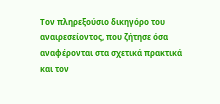Τον πληρεξούσιο δικηγόρο του αναιρεσείοντος, που ζήτησε όσα αναφέρονται στα σχετικά πρακτικά και τον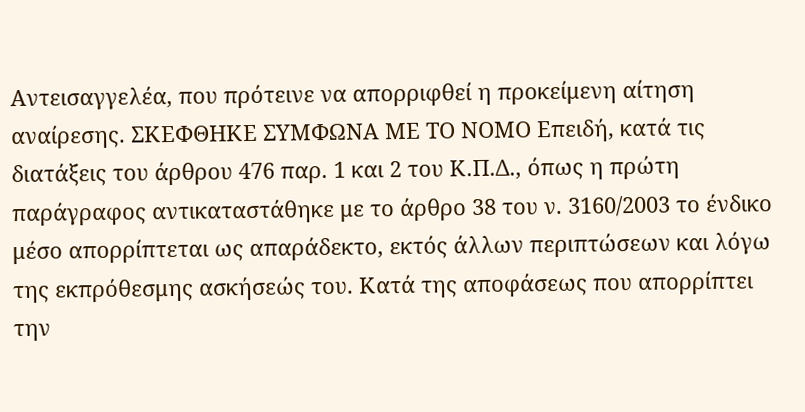Αντεισαγγελέα, που πρότεινε να απορριφθεί η προκείμενη αίτηση αναίρεσης. ΣΚΕΦΘΗΚΕ ΣΥΜΦΩΝΑ ΜΕ ΤΟ ΝΟΜΟ Επειδή, κατά τις διατάξεις του άρθρου 476 παρ. 1 και 2 του Κ.Π.Δ., όπως η πρώτη παράγραφος αντικαταστάθηκε με το άρθρο 38 του ν. 3160/2003 το ένδικο μέσο απορρίπτεται ως απαράδεκτο, εκτός άλλων περιπτώσεων και λόγω της εκπρόθεσμης ασκήσεώς του. Κατά της αποφάσεως που απορρίπτει την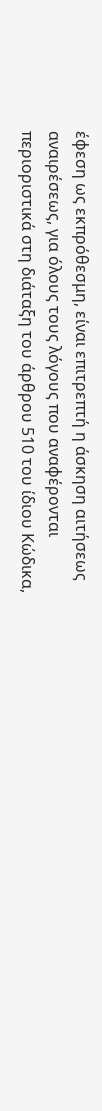έφεση ως εκπρόθεσμη, είναι επιτρεπτή η άσκηση αιτήσεως αναιρέσεως, για όλους τους λόγους που αναφέρονται περιοριστικά στη διάταξη του άρθρου 510 του ίδιου Κώδικα,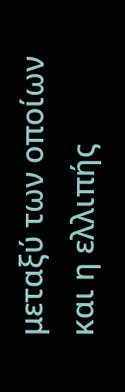μεταξύ των οποίων και η ελλιπής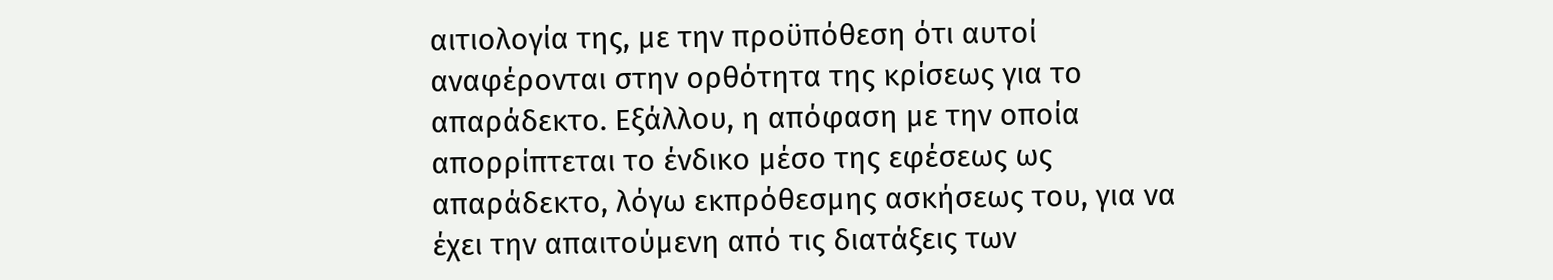αιτιολογία της, με την προϋπόθεση ότι αυτοί αναφέρονται στην ορθότητα της κρίσεως για το απαράδεκτο. Εξάλλου, η απόφαση με την οποία απορρίπτεται το ένδικο μέσο της εφέσεως ως απαράδεκτο, λόγω εκπρόθεσμης ασκήσεως του, για να έχει την απαιτούμενη από τις διατάξεις των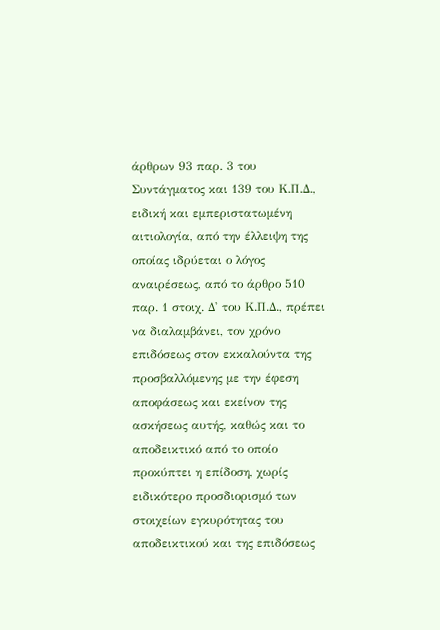άρθρων 93 παρ. 3 του Συντάγματος και 139 του Κ.Π.Δ., ειδική και εμπεριστατωμένη αιτιολογία, από την έλλειψη της οποίας ιδρύεται ο λόγος αναιρέσεως, από το άρθρο 510 παρ. 1 στοιχ. Δ' του Κ.Π.Δ., πρέπει να διαλαμβάνει, τον χρόνο επιδόσεως στον εκκαλούντα της προσβαλλόμενης με την έφεση αποφάσεως και εκείνον της ασκήσεως αυτής, καθώς και το αποδεικτικό από το οποίο προκύπτει η επίδοση, χωρίς ειδικότερο προσδιορισμό των στοιχείων εγκυρότητας του αποδεικτικού και της επιδόσεως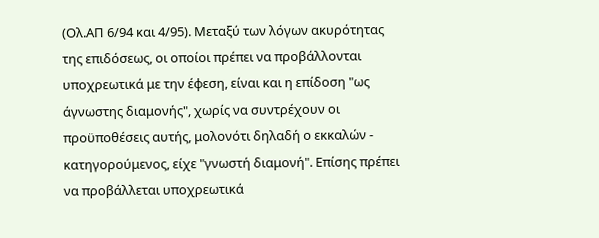(Ολ.ΑΠ 6/94 και 4/95). Μεταξύ των λόγων ακυρότητας της επιδόσεως, οι οποίοι πρέπει να προβάλλονται υποχρεωτικά με την έφεση, είναι και η επίδοση "ως άγνωστης διαμονής", χωρίς να συντρέχουν οι προϋποθέσεις αυτής, μολονότι δηλαδή ο εκκαλών - κατηγορούμενος, είχε "γνωστή διαμονή". Επίσης πρέπει να προβάλλεται υποχρεωτικά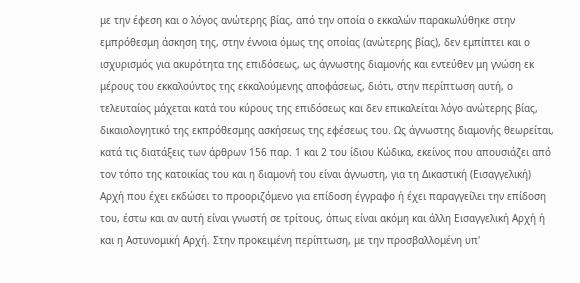με την έφεση και ο λόγος ανώτερης βίας, από την οποία ο εκκαλών παρακωλύθηκε στην εμπρόθεσμη άσκηση της, στην έννοια όμως της οποίας (ανώτερης βίας), δεν εμπίπτει και ο ισχυρισμός για ακυρότητα της επιδόσεως, ως άγνωστης διαμονής και εντεύθεν μη γνώση εκ μέρους του εκκαλούντος της εκκαλούμενης αποφάσεως, διότι, στην περίπτωση αυτή, ο τελευταίος μάχεται κατά του κύρους της επιδόσεως και δεν επικαλείται λόγο ανώτερης βίας, δικαιολογητικό της εκπρόθεσμης ασκήσεως της εφέσεως του. Ως άγνωστης διαμονής θεωρείται, κατά τις διατάξεις των άρθρων 156 παρ. 1 και 2 του ίδιου Κώδικα, εκείνος που απουσιάζει από τον τόπο της κατοικίας του και η διαμονή του είναι άγνωστη, για τη Δικαστική (Εισαγγελική) Αρχή που έχει εκδώσει το προοριζόμενο για επίδοση έγγραφο ή έχει παραγγείλει την επίδοση του, έστω και αν αυτή είναι γνωστή σε τρίτους, όπως είναι ακόμη και άλλη Εισαγγελική Αρχή ή και η Αστυνομική Αρχή. Στην προκειμένη περίπτωση, με την προσβαλλομένη υπ'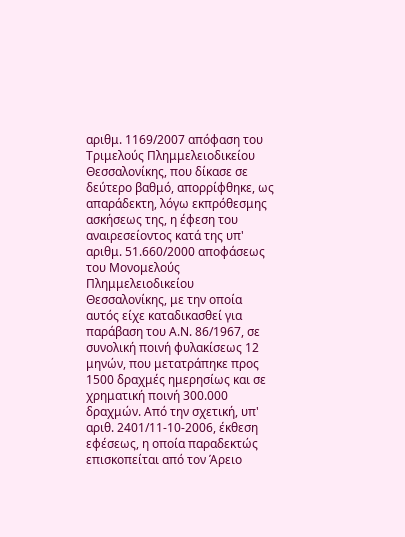αριθμ. 1169/2007 απόφαση του Τριμελούς Πλημμελειοδικείου Θεσσαλονίκης, που δίκασε σε δεύτερο βαθμό, απορρίφθηκε, ως απαράδεκτη, λόγω εκπρόθεσμης ασκήσεως της, η έφεση του αναιρεσείοντος κατά της υπ' αριθμ. 51.660/2000 αποφάσεως του Μονομελούς Πλημμελειοδικείου Θεσσαλονίκης, με την οποία αυτός είχε καταδικασθεί για παράβαση του Α.Ν. 86/1967, σε συνολική ποινή φυλακίσεως 12 μηνών, που μετατράπηκε προς 1500 δραχμές ημερησίως και σε χρηματική ποινή 300.000 δραχμών. Από την σχετική, υπ' αριθ. 2401/11-10-2006, έκθεση εφέσεως, η οποία παραδεκτώς επισκοπείται από τον Άρειο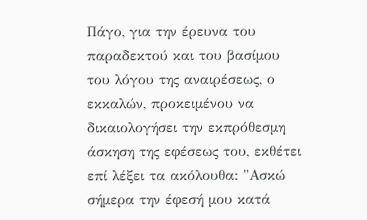Πάγο, για την έρευνα του παραδεκτού και του βασίμου του λόγου της αναιρέσεως, ο εκκαλών, προκειμένου να δικαιολογήσει την εκπρόθεσμη άσκηση της εφέσεως του, εκθέτει επί λέξει τα ακόλουθα: "Ασκώ σήμερα την έφεσή μου κατά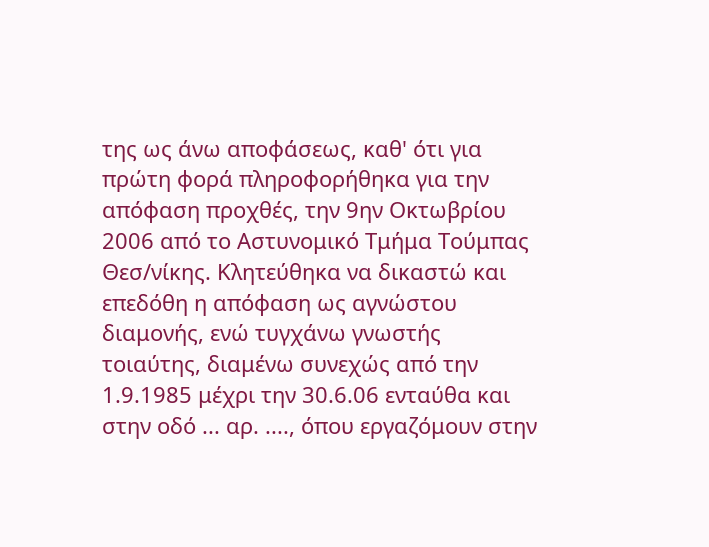της ως άνω αποφάσεως, καθ' ότι για πρώτη φορά πληροφορήθηκα για την απόφαση προχθές, την 9ην Οκτωβρίου 2006 από το Αστυνομικό Τμήμα Τούμπας Θεσ/νίκης. Κλητεύθηκα να δικαστώ και επεδόθη η απόφαση ως αγνώστου διαμονής, ενώ τυγχάνω γνωστής τοιαύτης, διαμένω συνεχώς από την 1.9.1985 μέχρι την 30.6.06 ενταύθα και στην οδό ... αρ. ...., όπου εργαζόμουν στην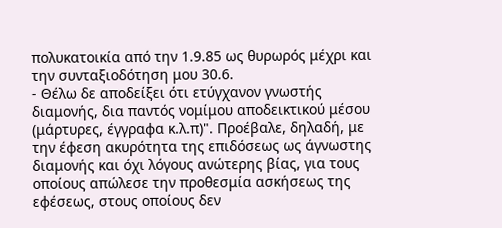πολυκατοικία από την 1.9.85 ως θυρωρός μέχρι και την συνταξιοδότηση μου 30.6.
- Θέλω δε αποδείξει ότι ετύγχανον γνωστής διαμονής, δια παντός νομίμου αποδεικτικού μέσου (μάρτυρες, έγγραφα κ.λ.π)". Προέβαλε, δηλαδή, με την έφεση ακυρότητα της επιδόσεως ως άγνωστης διαμονής και όχι λόγους ανώτερης βίας, για τους οποίους απώλεσε την προθεσμία ασκήσεως της εφέσεως, στους οποίους δεν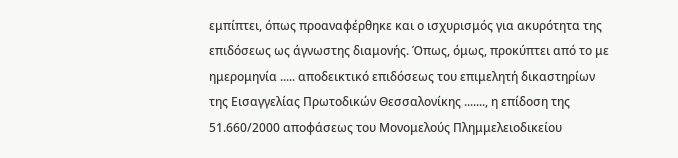εμπίπτει, όπως προαναφέρθηκε και ο ισχυρισμός για ακυρότητα της επιδόσεως ως άγνωστης διαμονής. Όπως, όμως, προκύπτει από το με ημερομηνία ..... αποδεικτικό επιδόσεως του επιμελητή δικαστηρίων της Εισαγγελίας Πρωτοδικών Θεσσαλονίκης ......., η επίδοση της 51.660/2000 αποφάσεως του Μονομελούς Πλημμελειοδικείου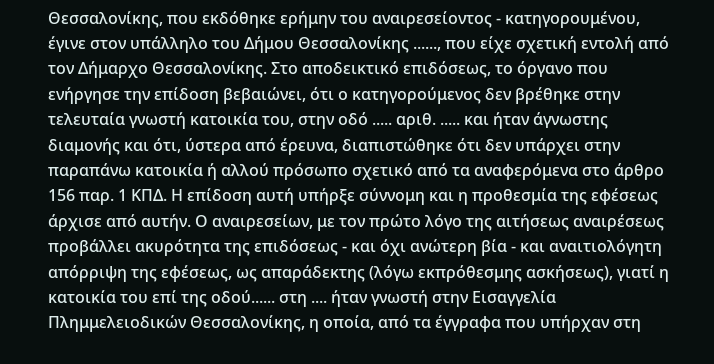Θεσσαλονίκης, που εκδόθηκε ερήμην του αναιρεσείοντος - κατηγορουμένου, έγινε στον υπάλληλο του Δήμου Θεσσαλονίκης ......, που είχε σχετική εντολή από τον Δήμαρχο Θεσσαλονίκης. Στο αποδεικτικό επιδόσεως, το όργανο που ενήργησε την επίδοση βεβαιώνει, ότι ο κατηγορούμενος δεν βρέθηκε στην τελευταία γνωστή κατοικία του, στην οδό ..... αριθ. ..... και ήταν άγνωστης διαμονής και ότι, ύστερα από έρευνα, διαπιστώθηκε ότι δεν υπάρχει στην παραπάνω κατοικία ή αλλού πρόσωπο σχετικό από τα αναφερόμενα στο άρθρο 156 παρ. 1 ΚΠΔ. Η επίδοση αυτή υπήρξε σύννομη και η προθεσμία της εφέσεως άρχισε από αυτήν. Ο αναιρεσείων, με τον πρώτο λόγο της αιτήσεως αναιρέσεως προβάλλει ακυρότητα της επιδόσεως - και όχι ανώτερη βία - και αναιτιολόγητη απόρριψη της εφέσεως, ως απαράδεκτης (λόγω εκπρόθεσμης ασκήσεως), γιατί η κατοικία του επί της οδού...... στη .... ήταν γνωστή στην Εισαγγελία Πλημμελειοδικών Θεσσαλονίκης, η οποία, από τα έγγραφα που υπήρχαν στη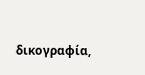δικογραφία,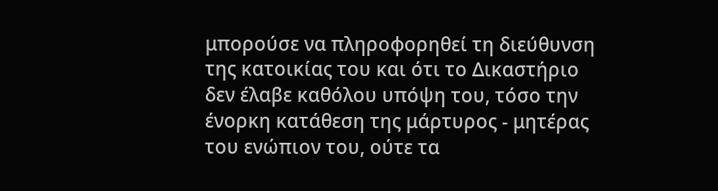μπορούσε να πληροφορηθεί τη διεύθυνση της κατοικίας του και ότι το Δικαστήριο δεν έλαβε καθόλου υπόψη του, τόσο την ένορκη κατάθεση της μάρτυρος - μητέρας του ενώπιον του, ούτε τα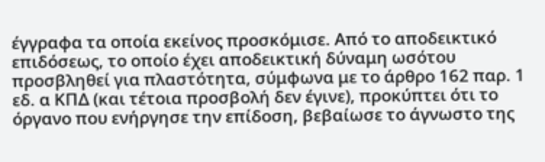έγγραφα τα οποία εκείνος προσκόμισε. Από το αποδεικτικό επιδόσεως, το οποίο έχει αποδεικτική δύναμη ωσότου προσβληθεί για πλαστότητα, σύμφωνα με το άρθρο 162 παρ. 1 εδ. α ΚΠΔ (και τέτοια προσβολή δεν έγινε), προκύπτει ότι το όργανο που ενήργησε την επίδοση, βεβαίωσε το άγνωστο της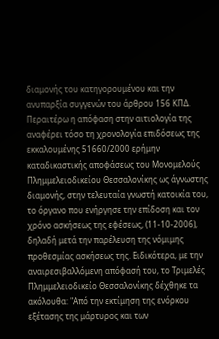διαμονής του κατηγορουμένου και την ανυπαρξία συγγενών του άρθρου 156 ΚΠΔ. Περαιτέρω η απόφαση στην αιτιολογία της αναφέρει τόσο τη χρονολογία επιδόσεως της εκκαλουμένης 51660/2000 ερήμην καταδικαστικής αποφάσεως του Μονομελούς Πλημμελειοδικείου Θεσσαλονίκης ως άγνωστης διαμονής, στην τελευταία γνωστή κατοικία του, το όργανο που ενήργησε την επίδοση και τον χρόνο ασκήσεως της εφέσεως, (11-10-2006), δηλαδή μετά την παρέλευση της νόμιμης προθεσμίας ασκήσεως της. Ειδικότερα, με την αναιρεσιβαλλόμενη απόφασή του, το Τριμελές Πλημμελειοδικείο Θεσσαλονίκης δέχθηκε τα ακόλουθα: "Από την εκτίμηση της ενόρκου εξέτασης της μάρτυρος και των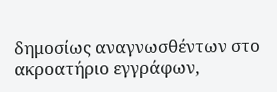δημοσίως αναγνωσθέντων στο ακροατήριο εγγράφων,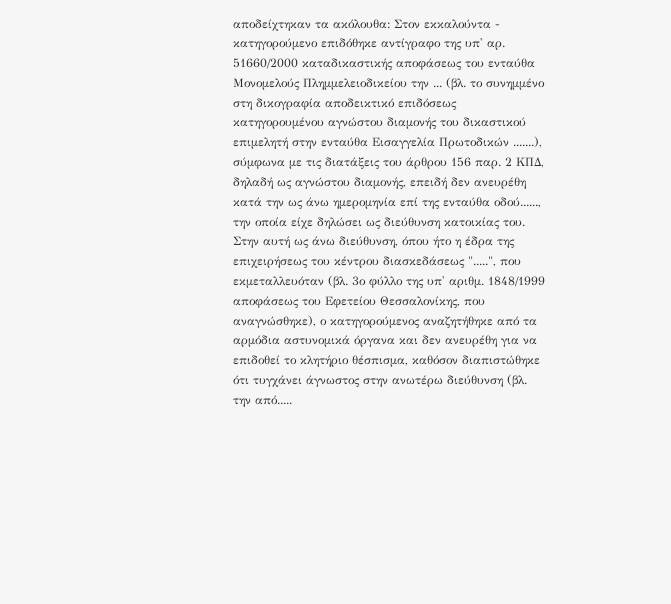αποδείχτηκαν τα ακόλουθα: Στον εκκαλούντα - κατηγορούμενο επιδόθηκε αντίγραφο της υπ' αρ. 51660/2000 καταδικαστικής αποφάσεως του ενταύθα Μονομελούς Πλημμελειοδικείου την ... (βλ. το συνημμένο στη δικογραφία αποδεικτικό επιδόσεως κατηγορουμένου αγνώστου διαμονής του δικαστικού επιμελητή στην ενταύθα Εισαγγελία Πρωτοδικών .......), σύμφωνα με τις διατάξεις του άρθρου 156 παρ. 2 ΚΠΔ, δηλαδή ως αγνώστου διαμονής, επειδή δεν ανευρέθη κατά την ως άνω ημερομηνία επί της ενταύθα οδού......, την οποία είχε δηλώσει ως διεύθυνση κατοικίας του. Στην αυτή ως άνω διεύθυνση, όπου ήτο η έδρα της επιχειρήσεως του κέντρου διασκεδάσεως ".....", που εκμεταλλευόταν (βλ. 3ο φύλλο της υπ' αριθμ. 1848/1999 αποφάσεως του Εφετείου Θεσσαλονίκης, που αναγνώσθηκε), ο κατηγορούμενος αναζητήθηκε από τα αρμόδια αστυνομικά όργανα και δεν ανευρέθη για να επιδοθεί το κλητήριο θέσπισμα, καθόσον διαπιστώθηκε ότι τυγχάνει άγνωστος στην ανωτέρω διεύθυνση (βλ. την από.....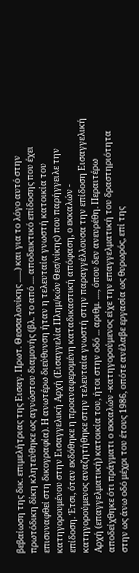βεβαίωση της δικ. επιμελήτριας της Εισαγ. Πρωτ. Θεσσαλονίκης ......) και για το λόγο αυτό στην πρωτόδικη δίκη κλητεύθηκε ως αγνώστου διαμονής (βλ. το από .... αποδεικτικό επίδοσης που έχει επισυναφθεί στη δικογραφία). Η ανωτέρω διεύθυνση ήταν η τελευταία γνωστή κατοικία του κατηγορουμένου στην Εισαγγελική Αρχή (Εισαγγελία Πλημ/κών Θεσ/νίκης) που παρήγγειλε την επίδοση. Έτσι, όταν εκδόθηκε η προαναφερομένη καταδικαστική απόφαση, ο εκκαλών - κατηγορούμενος αναζητήθηκε στην τελευταία γνωστή στην παραγγέλλουσα την επίδοση Εισαγγελική Αρχή (επαγγελματική) κατοικία του, ήτοι στην οδό ... αριθμ. ...., όπου δεν ανευρέθη. Περαιτέρω αποδείχθηκε ότι πράγματι ο εκκαλών -κατηγορούμενος είχε την επαγγελματική του δραστηριότητα στην ως άνω οδό μέχρι του έτους 1986, οπότε ανέλαβε εργασία ως θυρωρός, επί της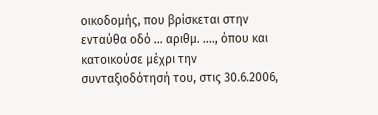οικοδομής, που βρίσκεται στην ενταύθα οδό ... αριθμ. ...., όπου και κατοικούσε μέχρι την συνταξιοδότησή του, στις 30.6.2006,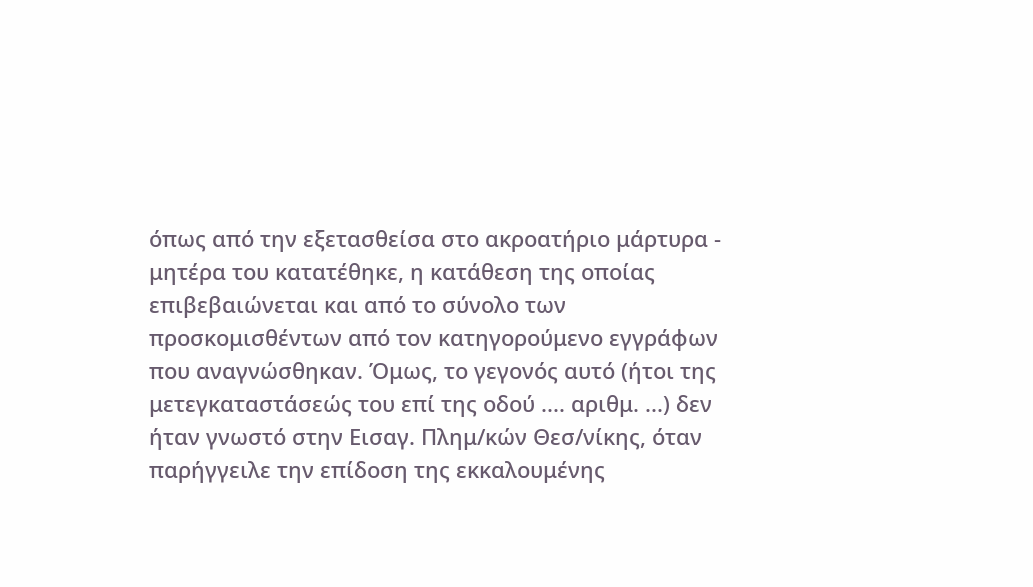όπως από την εξετασθείσα στο ακροατήριο μάρτυρα - μητέρα του κατατέθηκε, η κατάθεση της οποίας επιβεβαιώνεται και από το σύνολο των προσκομισθέντων από τον κατηγορούμενο εγγράφων που αναγνώσθηκαν. Όμως, το γεγονός αυτό (ήτοι της μετεγκαταστάσεώς του επί της οδού .... αριθμ. ...) δεν ήταν γνωστό στην Εισαγ. Πλημ/κών Θεσ/νίκης, όταν παρήγγειλε την επίδοση της εκκαλουμένης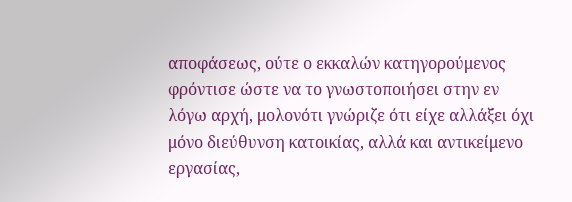αποφάσεως, ούτε ο εκκαλών κατηγορούμενος φρόντισε ώστε να το γνωστοποιήσει στην εν λόγω αρχή, μολονότι γνώριζε ότι είχε αλλάξει όχι μόνο διεύθυνση κατοικίας, αλλά και αντικείμενο εργασίας,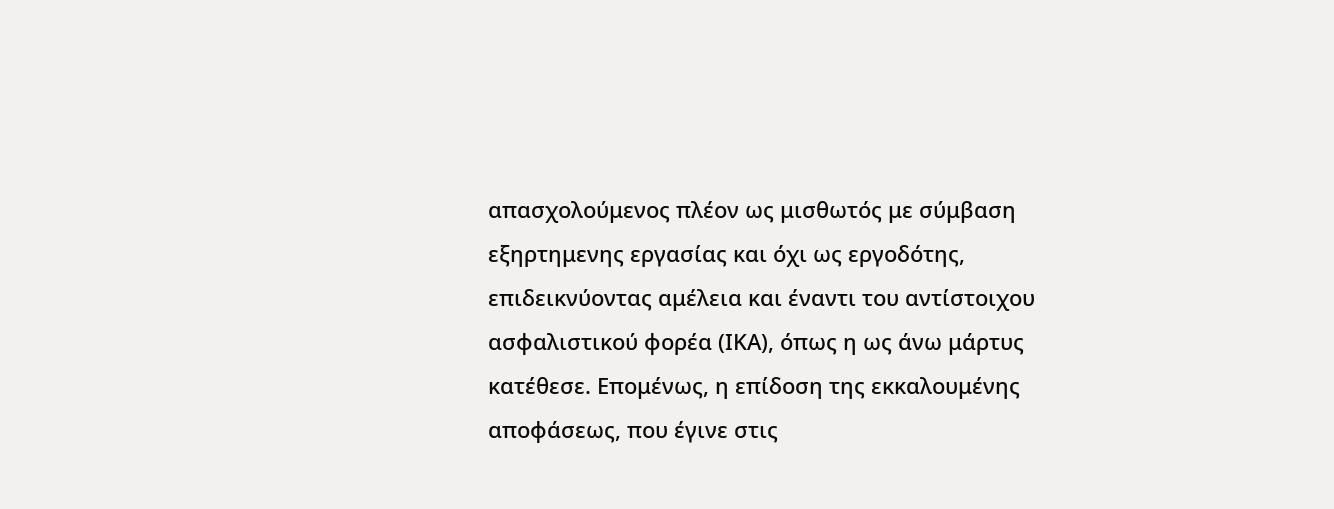απασχολούμενος πλέον ως μισθωτός με σύμβαση εξηρτημενης εργασίας και όχι ως εργοδότης, επιδεικνύοντας αμέλεια και έναντι του αντίστοιχου ασφαλιστικού φορέα (ΙΚΑ), όπως η ως άνω μάρτυς κατέθεσε. Επομένως, η επίδοση της εκκαλουμένης αποφάσεως, που έγινε στις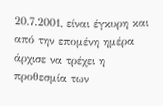20.7.2001, είναι έγκυρη και από την επομένη ημέρα άρχισε να τρέχει η προθεσμία των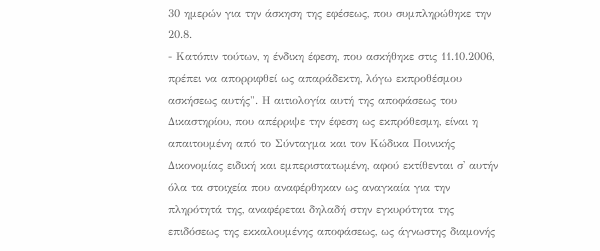30 ημερών για την άσκηση της εφέσεως, που συμπληρώθηκε την 20.8.
- Κατόπιν τούτων, η ένδικη έφεση, που ασκήθηκε στις 11.10.2006, πρέπει να απορριφθεί ως απαράδεκτη, λόγω εκπροθέσμου ασκήσεως αυτής". Η αιτιολογία αυτή της αποφάσεως του Δικαστηρίου, που απέρριψε την έφεση ως εκπρόθεσμη, είναι η απαιτουμένη από το Σύνταγμα και τον Κώδικα Ποινικής Δικονομίας ειδική και εμπεριστατωμένη, αφού εκτίθενται σ' αυτήν όλα τα στοιχεία που αναφέρθηκαν ως αναγκαία για την πληρότητά της, αναφέρεται δηλαδή στην εγκυρότητα της επιδόσεως της εκκαλουμένης αποφάσεως, ως άγνωστης διαμονής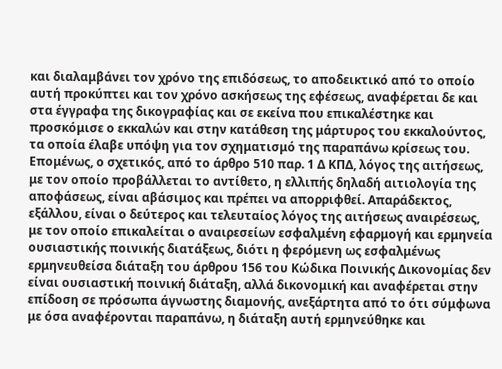και διαλαμβάνει τον χρόνο της επιδόσεως, το αποδεικτικό από το οποίο αυτή προκύπτει και τον χρόνο ασκήσεως της εφέσεως, αναφέρεται δε και στα έγγραφα της δικογραφίας και σε εκείνα που επικαλέστηκε και προσκόμισε ο εκκαλών και στην κατάθεση της μάρτυρος του εκκαλούντος, τα οποία έλαβε υπόψη για τον σχηματισμό της παραπάνω κρίσεως του. Επομένως, ο σχετικός, από το άρθρο 510 παρ. 1 Δ ΚΠΔ, λόγος της αιτήσεως, με τον οποίο προβάλλεται το αντίθετο, η ελλιπής δηλαδή αιτιολογία της αποφάσεως, είναι αβάσιμος και πρέπει να απορριφθεί. Απαράδεκτος, εξάλλου, είναι ο δεύτερος και τελευταίος λόγος της αιτήσεως αναιρέσεως, με τον οποίο επικαλείται ο αναιρεσείων εσφαλμένη εφαρμογή και ερμηνεία ουσιαστικής ποινικής διατάξεως, διότι η φερόμενη ως εσφαλμένως ερμηνευθείσα διάταξη του άρθρου 156 του Κώδικα Ποινικής Δικονομίας δεν είναι ουσιαστική ποινική διάταξη, αλλά δικονομική και αναφέρεται στην επίδοση σε πρόσωπα άγνωστης διαμονής, ανεξάρτητα από το ότι σύμφωνα με όσα αναφέρονται παραπάνω, η διάταξη αυτή ερμηνεύθηκε και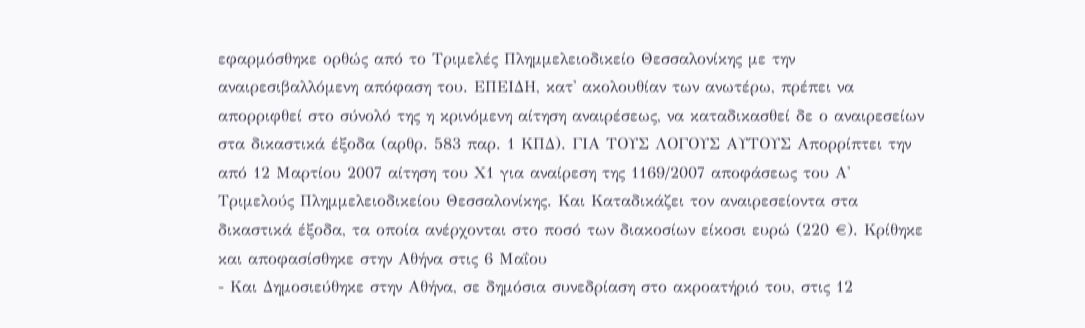εφαρμόσθηκε ορθώς από το Τριμελές Πλημμελειοδικείο Θεσσαλονίκης με την αναιρεσιβαλλόμενη απόφαση του. ΕΠΕΙΔΗ, κατ' ακολουθίαν των ανωτέρω, πρέπει να απορριφθεί στο σύνολό της η κρινόμενη αίτηση αναιρέσεως, να καταδικασθεί δε ο αναιρεσείων στα δικαστικά έξοδα (αρθρ. 583 παρ. 1 ΚΠΔ). ΓΙΑ ΤΟΥΣ ΛΟΓΟΥΣ ΑΥΤΟΥΣ Απορρίπτει την από 12 Μαρτίου 2007 αίτηση του Χ1 για αναίρεση της 1169/2007 αποφάσεως του Α' Τριμελούς Πλημμελειοδικείου Θεσσαλονίκης. Και Καταδικάζει τον αναιρεσείοντα στα δικαστικά έξοδα, τα οποία ανέρχονται στο ποσό των διακοσίων είκοσι ευρώ (220 €). Κρίθηκε και αποφασίσθηκε στην Αθήνα στις 6 Μαΐου
- Και Δημοσιεύθηκε στην Αθήνα, σε δημόσια συνεδρίαση στο ακροατήριό του, στις 12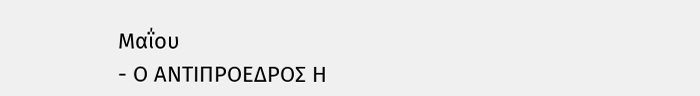Μαΐου
- Ο ΑΝΤΙΠΡΟΕΔΡΟΣ Η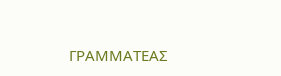ΓΡΑΜΜΑΤΕΑΣ